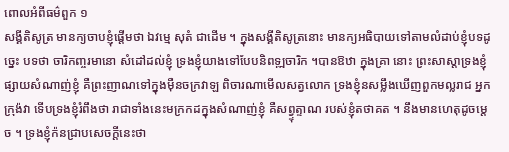ពោលអំពីធម៌ពួក ១
សង្គីតិសូត្រ មានក្យចាបខ្ញុំផ្តើមថា ឯវម្មេ សុតំ ជាដើម ។ ក្នុងសង្គីតិសូត្រនោះ មានក្យអធិបាយទៅតាមលំដាប់ខ្ញុំបទដូច្នេះ បទថា ចារិកញ្ចរមានោ សំដៅដល់ខ្ញុំ ទ្រងខ្ញុំយាងទៅបែបនិពទ្ឍចារិក ។បានឱឋា ក្នុងគ្រា នោះ ព្រះសាស្តាទ្រងខ្ញុំផ្សាយសំណាញ់ខ្ញុំ គឺព្រះញាណទៅក្នុងម៉ឺនចក្រវាឡ ពិចារណាមើលសត្វលោក ទ្រងខ្ញុំនសម្លឹងឃើញពួកមល្លរាជ អ្នកក្រុង៉វា ទើបទ្រងខ្ញុំរំពឹងថា រាជាទាំងនេះមក្រកដក្នុងសំណាញ់ខ្ញុំ គឺសព្វ្ទុត្ទាណ របស់ខ្ញុំតថាគត ។ នឹងមានហេតុដូចម្តេច ។ ទ្រងខ្ញុំក៉នជ្រាបសេចក្តីនេះថា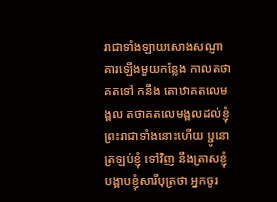រាជាទាំងឡាយសោងសណ្ញាគារឡើងមួយកន្លែង កាលតថាគតទៅ កនឹង តោឋាគតលេមង្ពល តថាគតលេមង្ពលដល់ខ្ញុំព្រះរាជាទាំងនោះហើយ ប្ជូនោ ត្រឡប់ខ្ញុំ ទៅវិញ នឹងត្រាសខ្ញុំបង្ពាបខ្ញុំសារីបុត្រថា អ្នកចូរ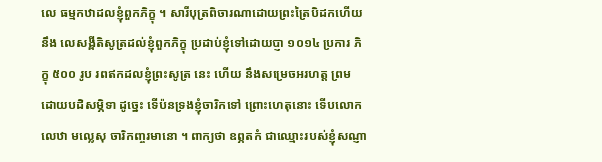លេ ធម្មកឋាដលខ្ញុំពួកភិក្ខុ ។ សារីបុត្រពិចារណាដោយព្រះត្រៃបិដកហើយ នឹង លេសង្ពីតិសូត្រដល់ខ្ញុំពួកភិក្ខុ ប្រដាប់ខ្ញុំទៅដោយប្ញា ១០១៤ ប្រការ ភិក្ខុ ៥០០ រូប រពឥកដលខ្ញុំព្រះសូត្រ នេះ ហើយ នឹងសម្រេចអរហត្ត ព្រម ដោយបដិសម្ភិទា ដូច្នេះ ទើប៉នទ្រងខ្ញុំចារិកទៅ ព្រោះហេតុនោះ ទើបលោក លេឋា មល្លេសុ ចារិកញ្ចរមានោ ។ ពាក្យថា ឧព្ភតកំ ជាឈ្មោះរបស់ខ្ញុំសណ្ញា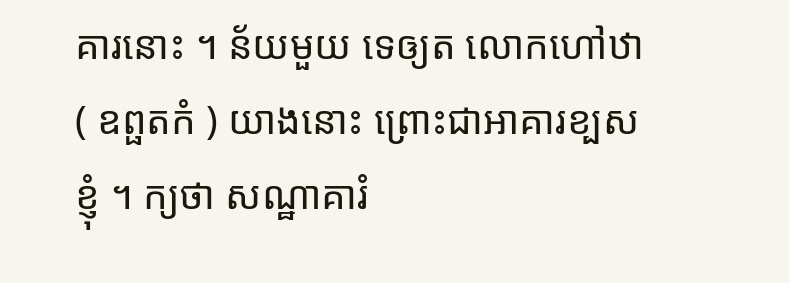គារនោះ ។ ន័យមួយ ទេឲ្យត លោកហៅឋា ( ឧព្ផតកំ ) យាងនោះ ព្រោះជាអាគារខ្បសខ្ញុំ ។ ក្យថា សណ្ឋាគារំ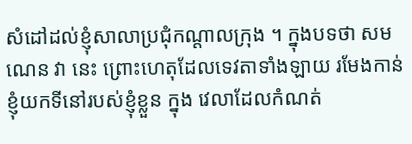សំដៅដល់ខ្ញុំសាលាប្រជុំកណ្តាលក្រុង ។ ក្នុងបទថា សមណេន វា នេះ ព្រោះហេតុដែលទេវតាទាំងឡាយ រមែងកាន់ខ្ញុំយកទីនៅរបស់ខ្ញុំខ្លួន ក្នុង វេលាដែលកំណត់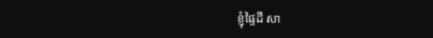ខ្ញុំផ្ទៃដី សា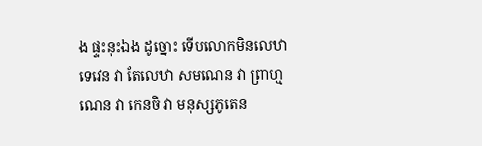ង ផ្ទះនុះឯង ដូច្នោះ ទើបលោកមិនលេឋា ទេវេន វា តែលេឋា សមណេន វា ព្រាហ្មណេន វា កេនចិ វា មនុស្សភូតេន